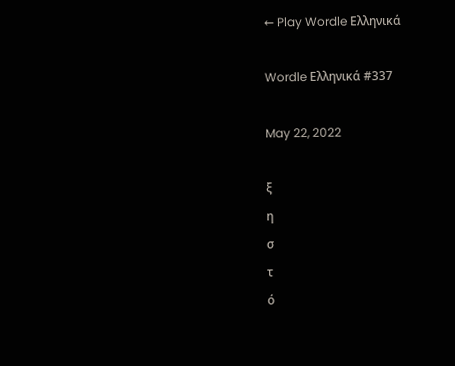← Play Wordle Ελληνικά

Wordle Ελληνικά #337

May 22, 2022

ξ
η
σ
τ
ό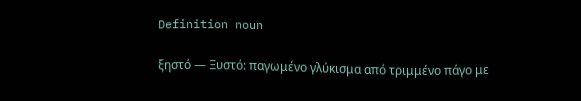Definition noun

ξηστό — Ξυστό: παγωμένο γλύκισμα από τριμμένο πάγο με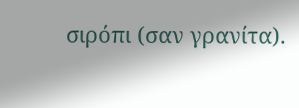σιρόπι (σαν γρανίτα).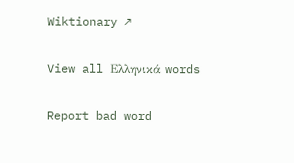Wiktionary ↗

View all Ελληνικά words

Report bad word